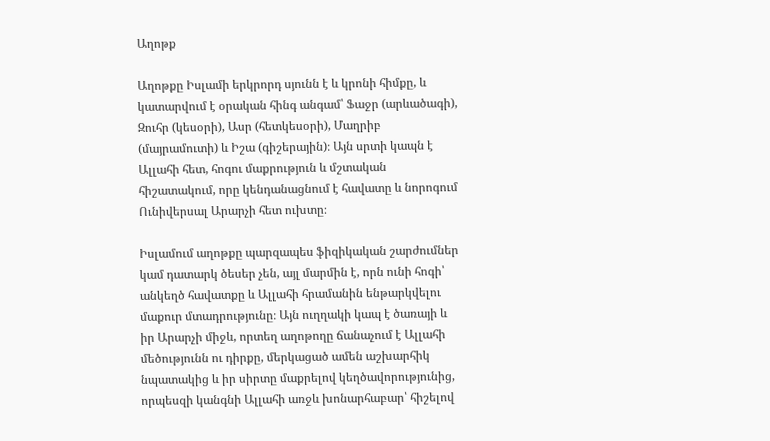Աղոթք

Աղոթքը Իսլամի երկրորդ սյունն է և կրոնի հիմքը, և կատարվում է օրական հինգ անգամ՝ Ֆաջր (արևածագի), Զուհր (կեսօրի), Ասր (հետկեսօրի), Մաղրիբ (մայրամուտի) և Իշա (գիշերային)։ Այն սրտի կապն է Ալլահի հետ, հոգու մաքրություն և մշտական հիշատակում, որը կենդանացնում է հավատը և նորոգում Ունիվերսալ Արարչի հետ ուխտը։

Իսլամում աղոթքը պարզապես ֆիզիկական շարժումներ կամ դատարկ ծեսեր չեն, այլ մարմին է, որն ունի հոգի՝ անկեղծ հավատքը և Ալլահի հրամանին ենթարկվելու մաքուր մտադրությունը։ Այն ուղղակի կապ է ծառայի և իր Արարչի միջև, որտեղ աղոթողը ճանաչում է Ալլահի մեծությունն ու դիրքը, մերկացած ամեն աշխարհիկ նպատակից և իր սիրտը մաքրելով կեղծավորությունից, որպեսզի կանգնի Ալլահի առջև խոնարհաբար՝ հիշելով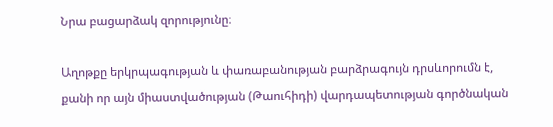Նրա բացարձակ զորությունը։

Աղոթքը երկրպագության և փառաբանության բարձրագույն դրսևորումն է, քանի որ այն միաստվածության (Թաուհիդի) վարդապետության գործնական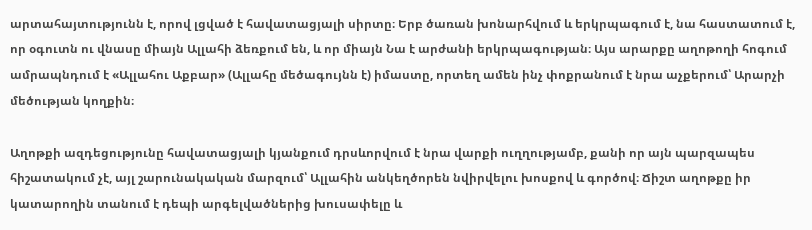արտահայտությունն է, որով լցված է հավատացյալի սիրտը։ Երբ ծառան խոնարհվում և երկրպագում է, նա հաստատում է, որ օգուտն ու վնասը միայն Ալլահի ձեռքում են, և որ միայն Նա է արժանի երկրպագության։ Այս արարքը աղոթողի հոգում ամրապնդում է «Ալլահու Աքբար» (Ալլահը մեծագույնն է) իմաստը, որտեղ ամեն ինչ փոքրանում է նրա աչքերում՝ Արարչի մեծության կողքին։

Աղոթքի ազդեցությունը հավատացյալի կյանքում դրսևորվում է նրա վարքի ուղղությամբ, քանի որ այն պարզապես հիշատակում չէ, այլ շարունակական մարզում՝ Ալլահին անկեղծորեն նվիրվելու խոսքով և գործով։ Ճիշտ աղոթքը իր կատարողին տանում է դեպի արգելվածներից խուսափելը և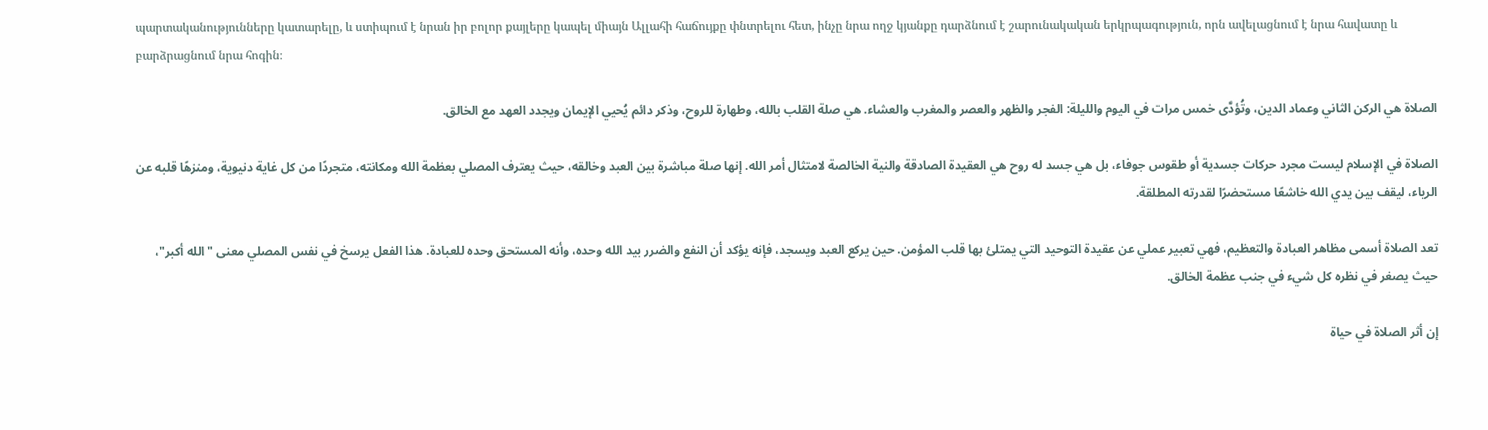պարտականությունները կատարելը, և ստիպում է նրան իր բոլոր քայլերը կապել միայն Ալլահի հաճույքը փնտրելու հետ, ինչը նրա ողջ կյանքը դարձնում է շարունակական երկրպագություն, որն ավելացնում է նրա հավատը և բարձրացնում նրա հոգին։

الصلاة هي الركن الثاني وعماد الدين، وتُؤدَّى خمس مرات في اليوم والليلة: الفجر والظهر والعصر والمغرب والعشاء. هي صلة القلب بالله، وطهارة للروح، وذكر دائم يُحيي الإيمان ويجدد العهد مع الخالق.

الصلاة في الإسلام ليست مجرد حركات جسدية أو طقوس جوفاء، بل هي جسد له روح هي العقيدة الصادقة والنية الخالصة لامتثال أمر الله. إنها صلة مباشرة بين العبد وخالقه، حيث يعترف المصلي بعظمة الله ومكانته، متجردًا من كل غاية دنيوية، ومنزهًا قلبه عن الرياء، ليقف بين يدي الله خاشعًا مستحضرًا لقدرته المطلقة.

تعد الصلاة أسمى مظاهر العبادة والتعظيم، فهي تعبير عملي عن عقيدة التوحيد التي يمتلئ بها قلب المؤمن. حين يركع العبد ويسجد، فإنه يؤكد أن النفع والضرر بيد الله وحده، وأنه المستحق وحده للعبادة. هذا الفعل يرسخ في نفس المصلي معنى "الله أكبر"، حيث يصغر في نظره كل شيء في جنب عظمة الخالق.

إن أثر الصلاة في حياة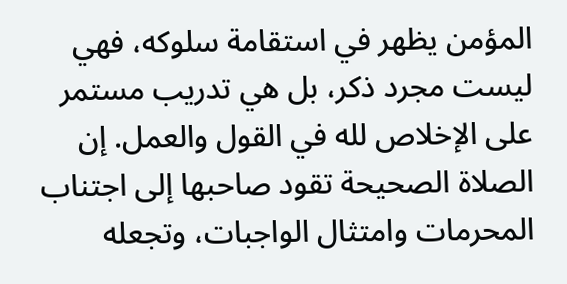المؤمن يظهر في استقامة سلوكه، فهي ليست مجرد ذكر، بل هي تدريب مستمر على الإخلاص لله في القول والعمل. إن الصلاة الصحيحة تقود صاحبها إلى اجتناب المحرمات وامتثال الواجبات، وتجعله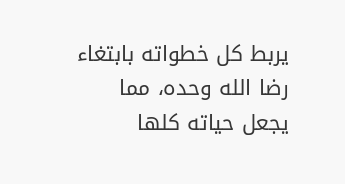يربط كل خطواته بابتغاء رضا الله وحده، مما يجعل حياته كلها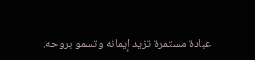عبادة مستمرة تزيد إيمانه وتسمو بروحه.